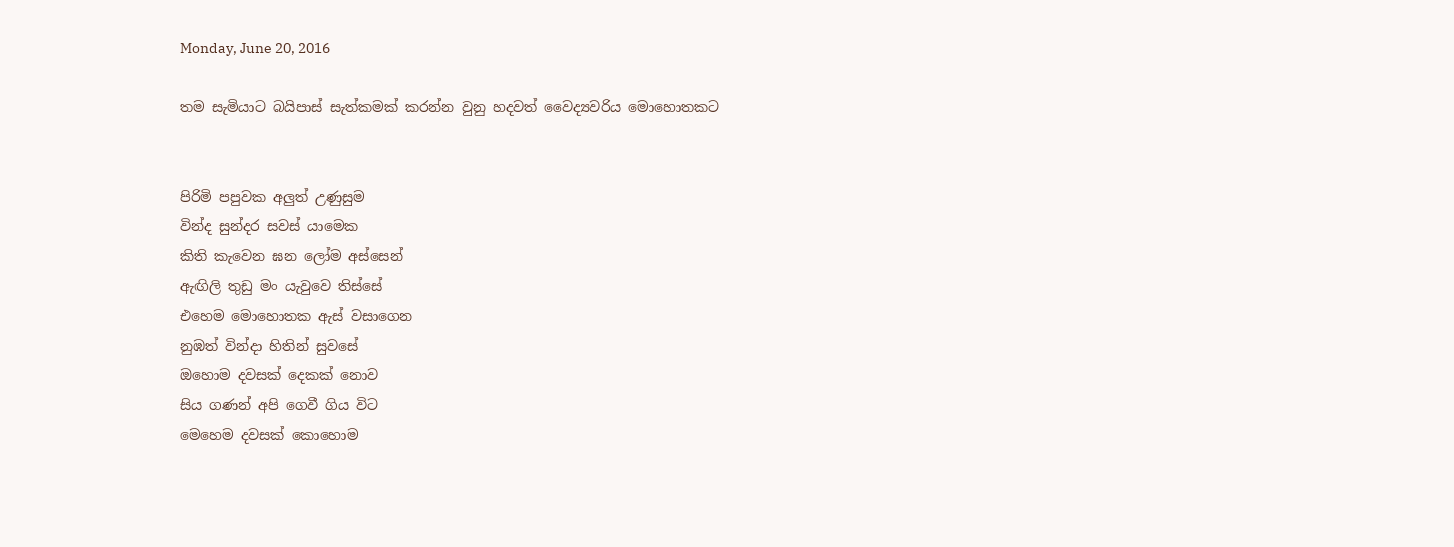Monday, June 20, 2016

තම සැමියාට බයිපාස් සැත්කමක් කරන්න වුනු හදවත් වෛද්‍යවරිය මොහොතකට


පිරිමි පපුවක අලුත් උණුසුම
වින්ද සුන්දර සවස් යාමෙක
කිති කැවෙන ඝන ලෝම අස්සෙන්
ඇඟිලි තුඩු මං යැවුවෙ තිස්සේ
එහෙම මොහොතක ඇස් වසාගෙන
නුඹත් වින්දා හිතින් සුවසේ
ඔහොම දවසක් දෙකක් නොව
සිය ගණන් අපි ගෙවී ගිය විට
මෙහෙම දවසක් කොහොම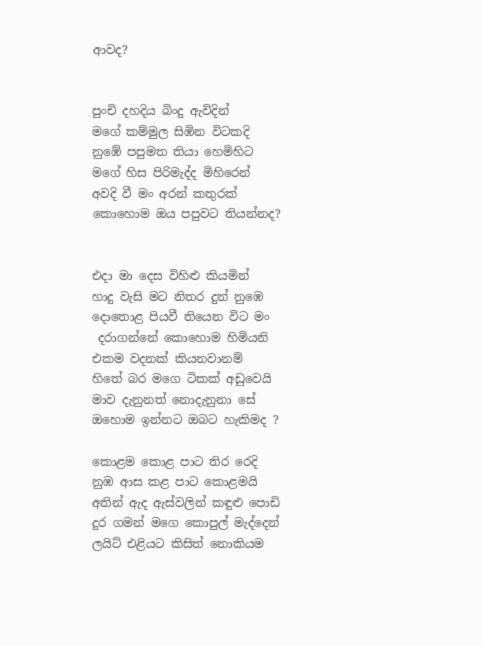ආවද?


පුංචි දහදිය බිංදු ඇවිදින්
මගේ කම්මුල සිඹින විටකදි
නුඹේ පපුමත තියා හෙමිහිට
මගේ හිස පිරිමැද්ද මිහිරෙන්
අවදි වී මං අරන් කතුරක්
කොහොම ඔය පපුවට තියන්නද?


එදා මා දෙස විහිළු කියමින්
හාදු වැසි මට නිතර දුන් නුඹෙ
දොතොළ පියවී තියෙන විට මං
 දරාගන්නේ කොහොම හිමියනි
එකම වදනක් කියනවානම්
හිතේ බර මගෙ ටිකක් අඩුවෙයි
මාව දැනුනත් නොදැනුනා සේ
ඔහොම ඉන්නට ඔබට හැකිමද ?

කොළම කොළ පාට තිර රෙදි
නුඹ ආස කළ පාට කොළමයි
අතින් ඇද ඇස්වලින් කඳුළු පොඩි
දුර ගමන් මගෙ කොපුල් මැද්දෙන්
ලයිට් එළියට කිසිත් නොකියම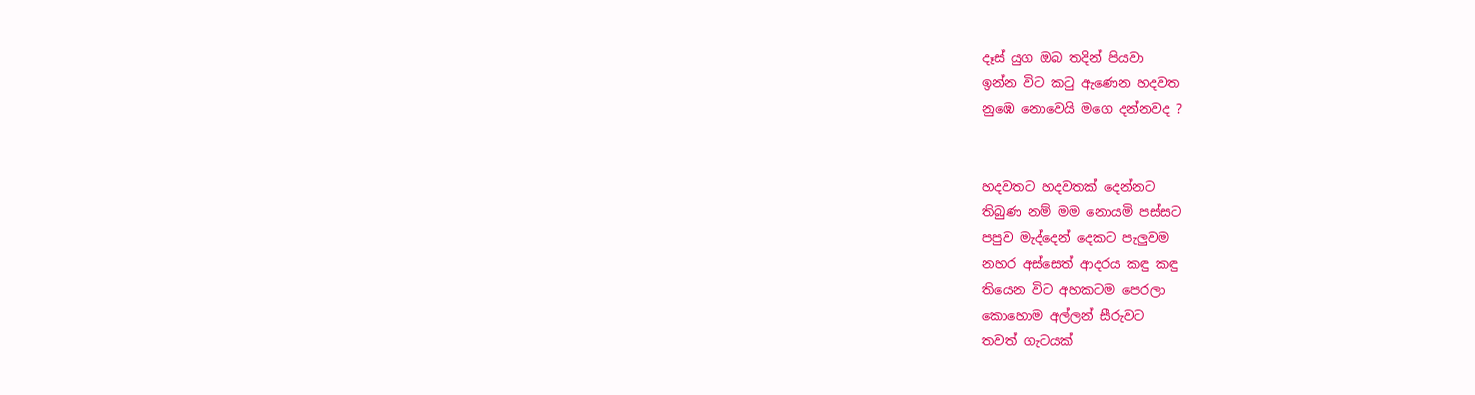දෑස් යුග ඔබ තදින් පියවා
ඉන්න විට කටු ඇණෙන හදවත
නුඹෙ නොවෙයි මගෙ දන්නවද ?


හදවතට හදවතක් දෙන්නට
තිබුණ නම් මම නොයමි පස්සට
පපුව මැද්දෙන් දෙකට පැලුවම
නහර අස්සෙත් ආදරය කඳු කඳු
තියෙන විට අහකටම පෙරලා
කොහොම අල්ලන් සීරුවට
තවත් ගැටයක්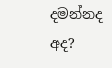දමන්නද අද?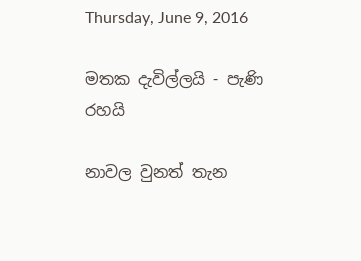Thursday, June 9, 2016

මතක දැවිල්ලයි - පැණි රහයි

නාවල වුනත් තැන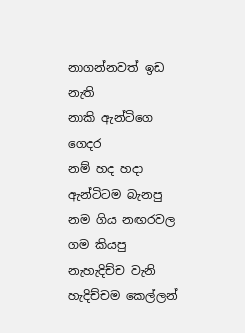නාගන්නවත් ඉඩ නැති
නාකි ඇන්ටිගෙ ගෙදර
නම් හද හදා ඇන්ටිටම බැනපු
නම ගිය නඟරවල ගම කියපු
නැහැදිච්ච වැනි හැදිච්චම කෙල්ලන්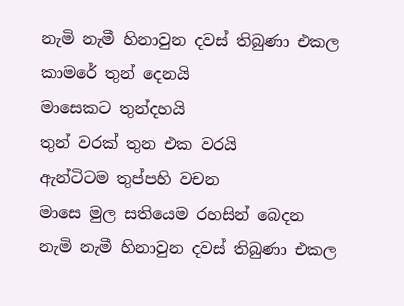නැමි නැමී හිනාවුන දවස් තිබුණා එකල
කාමරේ තුන් දෙනයි
මාසෙකට තුන්දහයි
තුන් වරක් තුන එක වරයි
ඇන්ටිටම තුප්පහි වචන
මාසෙ මුල සතියෙම රහසින් බෙදන
නැමි නැමී හිනාවුන දවස් තිබුණා එකල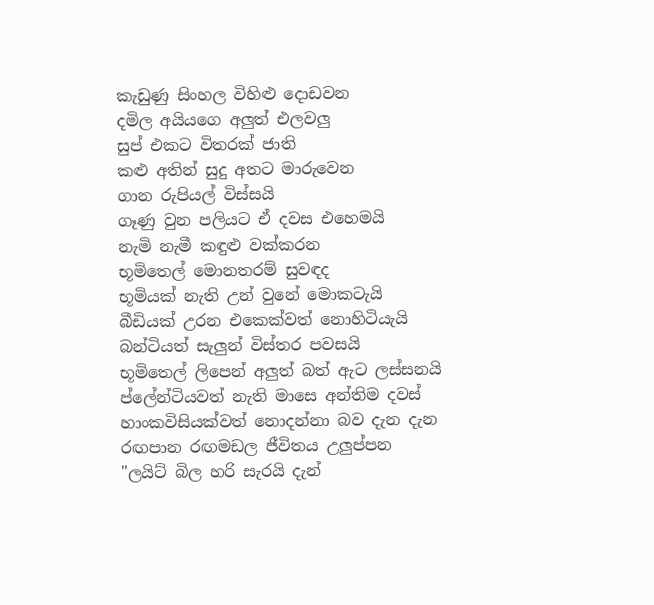කැඩුණු සිංහල විහිළු දොඩවන
දමිල අයියගෙ අලුත් එලවලු
සුප් එකට විතරක් ජාති
කළු අතින් සුදු අතට මාරුවෙන
ගාන රුපියල් විස්සයි
ගෑණු වුන පලියට ඒ දවස එහෙමයි
නැමි නැමී කඳුළු වක්කරන
භූමිතෙල් මොනතරම් සුවඳද
භූමියක් නැති උන් වුනේ මොකටැයි
බීඩියක් උරන එකෙක්වත් නොහිටියැයි
බන්ටියත් සැලුන් විස්තර පවසයි
භූමිතෙල් ලිපෙන් අලුත් බත් ඇට ලස්සනයි
ප්ලේන්ටියවත් නැති මාසෙ අන්තිම දවස්
හාංකවිසියක්වත් නොදන්නා බව දැන දැන
රඟපාන රඟමඩල ජීවිතය උලුප්පන
"ලයිට් බිල හරි සැරයි දැන්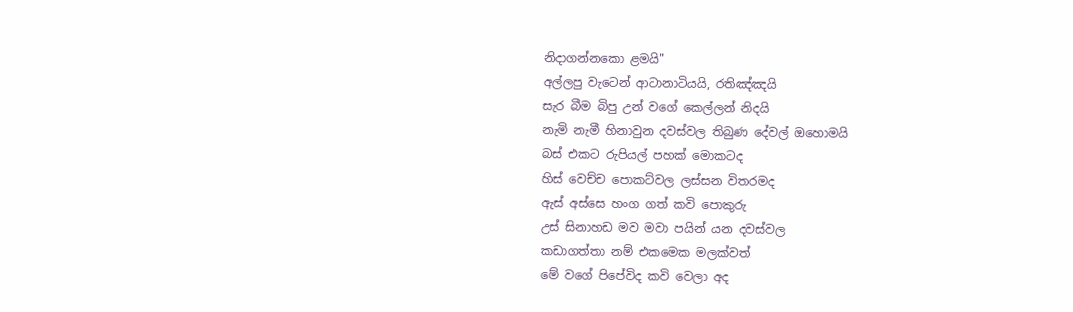නිදාගන්නකො ළමයි"
අල්ලපු වැටෙන් ආටානාටියයි, රතිඤ්ඤයි
සැර බීම බිපු උන් වගේ කෙල්ලන් නිදයි
නැමි නැමී හිනාවුන දවස්වල තිබුණ දේවල් ඔහොමයි
බස් එකට රුපියල් පහක් මොකටද
හිස් වෙච්ච පොකට්වල ලස්සන විතරමද
ඇස් අස්සෙ හංග ගත් කවි පොකුරු
උස් සිනාහඩ මව මවා පයින් යන දවස්වල
කඩාගත්තා නම් එකමෙක මලක්වත්
මේ වගේ පිපේවිද කවි වෙලා අද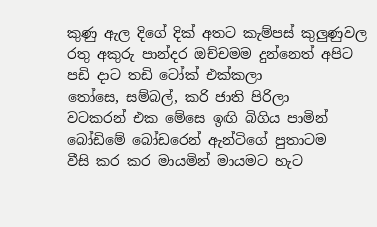කුණු ඇල දිගේ දික් අතට කැම්පස් කුලුණුවල
රතු අකුරු පාන්දර ඔච්චමම දුන්නෙත් අපිට
පඩි දාට තඩි ටෝක් එක්කලා
තෝසෙ, සම්බල්, කරි ජාති පිරිලා
වටකරන් එක මේසෙ ඉඟි බිගිය පාමින්
බෝඩිමේ බෝඩරෙන් ඇන්ටිගේ පුතාටම
වීසි කර කර මායමින් මායමට හැට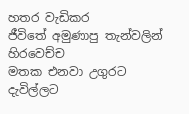හතර වැඩිකර
ජීවිතේ අමුණාපු තැන්වලින් හිරවෙච්ච
මතක එනවා උගුරට දැවිල්ලට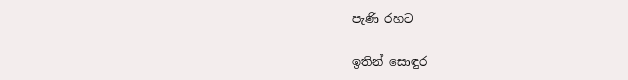පැණි රහට

ඉතින් සොඳුර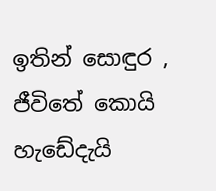ඉතින් සොඳුර , ජීවිතේ කොයි හැඩේදැයි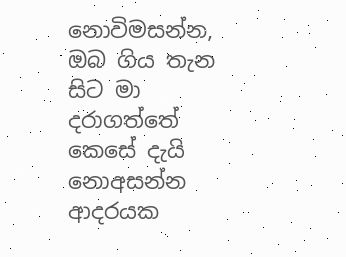නොවිමසන්න, ඔබ ගිය තැන සිට මා  දරාගත්තේ කෙසේ දැයි නොඅසන්න  ආදරයක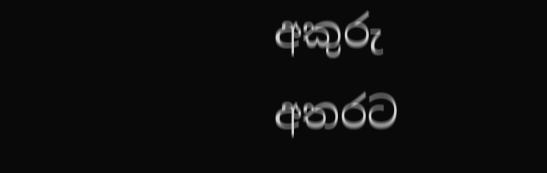අකුරු අතරට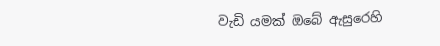වැඩි යමක් ඔබේ ඇසුරෙහි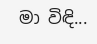මා විඳි...